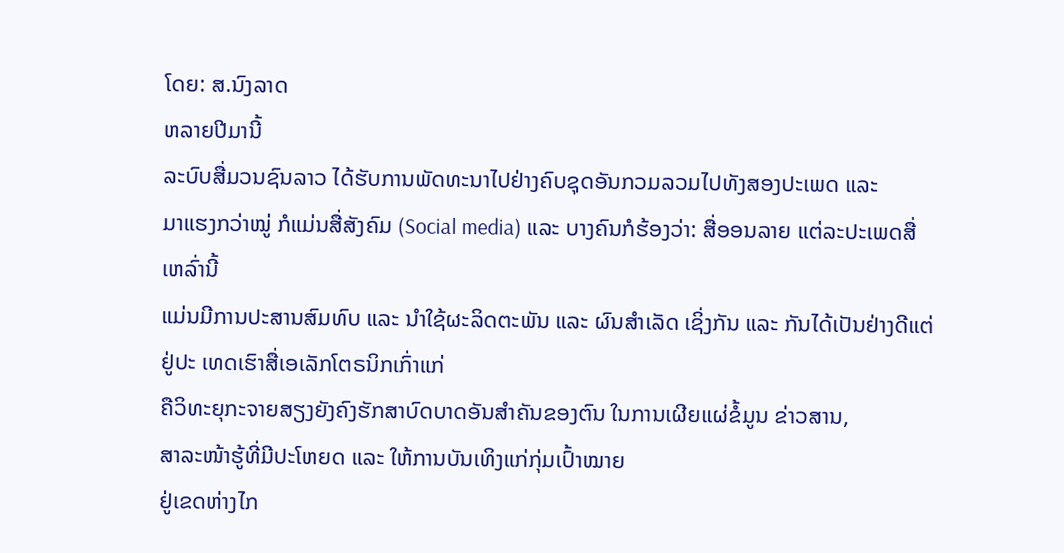ໂດຍ: ສ.ນົງລາດ
ຫລາຍປີມານີ້
ລະບົບສື່ມວນຊົນລາວ ໄດ້ຮັບການພັດທະນາໄປຢ່າງຄົບຊຸດອັນກວມລວມໄປທັງສອງປະເພດ ແລະ
ມາແຮງກວ່າໝູ່ ກໍແມ່ນສື່ສັງຄົມ (Social media) ແລະ ບາງຄົນກໍຮ້ອງວ່າ: ສື່ອອນລາຍ ແຕ່ລະປະເພດສື່ ເຫລົ່ານີ້
ແມ່ນມີການປະສານສົມທົບ ແລະ ນຳໃຊ້ຜະລິດຕະພັນ ແລະ ຜົນສຳເລັດ ເຊິ່ງກັນ ແລະ ກັນໄດ້ເປັນຢ່າງດີແຕ່ຢູ່ປະ ເທດເຮົາສື່ເອເລັກໂຕຣນິກເກົ່າແກ່
ຄືວິທະຍຸກະຈາຍສຽງຍັງຄົງຮັກສາບົດບາດອັນສຳຄັນຂອງຕົນ ໃນການເຜີຍແຜ່ຂໍ້ມູນ ຂ່າວສານ,
ສາລະໜ້າຮູ້ທີ່ມີປະໂຫຍດ ແລະ ໃຫ້ການບັນເທິງແກ່ກຸ່ມເປົ້າໝາຍ
ຢູ່ເຂດຫ່າງໄກ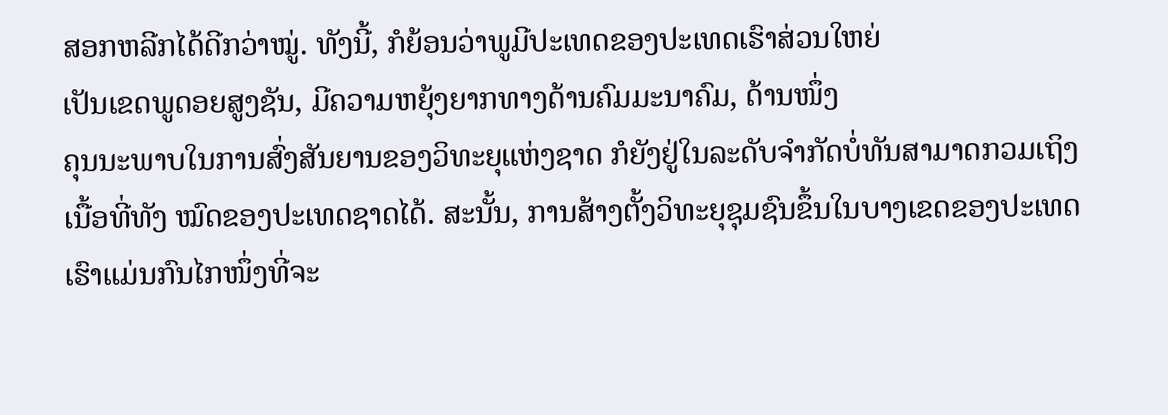ສອກຫລີກໄດ້ດີກວ່າໝູ່. ທັງນີ້, ກໍຍ້ອນວ່າພູມີປະເທດຂອງປະເທດເຮົາສ່ວນໃຫຍ່
ເປັນເຂດພູດອຍສູງຊັນ, ມີຄວາມຫຍຸ້ງຍາກທາງດ້ານຄົມມະນາຄົມ, ດ້ານໜຶ່ງ
ຄຸນນະພາບໃນການສົ່ງສັນຍານຂອງວິທະຍຸແຫ່ງຊາດ ກໍຍັງຢູ່ໃນລະດັບຈຳກັດບໍ່ທັນສາມາດກວມເຖິງ
ເນື້ອທີ່ທັງ ໝົດຂອງປະເທດຊາດໄດ້. ສະນັ້ນ, ການສ້າງຕັ້ງວິທະຍຸຊຸມຊົນຂຶ້ນໃນບາງເຂດຂອງປະເທດເຮົາແມ່ນກົນໄກໜຶ່ງທີ່ຈະ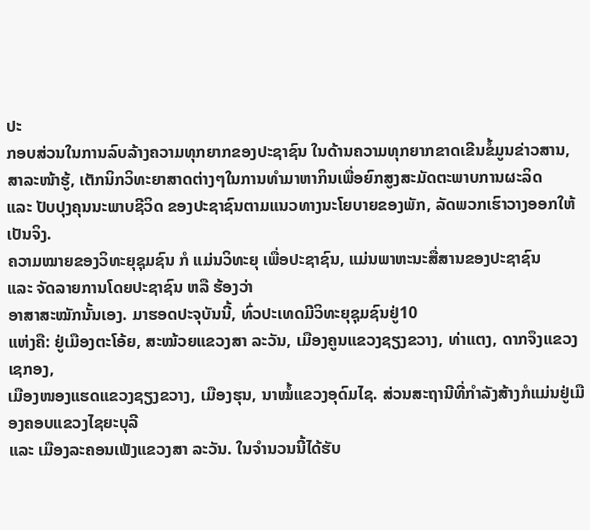ປະ
ກອບສ່ວນໃນການລົບລ້າງຄວາມທຸກຍາກຂອງປະຊາຊົນ ໃນດ້ານຄວາມທຸກຍາກຂາດເຂີນຂໍ້ມູນຂ່າວສານ,
ສາລະໜ້າຮູ້, ເຕັກນິກວິທະຍາສາດຕ່າງໆໃນການທຳມາຫາກິນເພື່ອຍົກສູງສະມັດຕະພາບການຜະລິດ
ແລະ ປັບປຸງຄຸນນະພາບຊີວິດ ຂອງປະຊາຊົນຕາມແນວທາງນະໂຍບາຍຂອງພັກ, ລັດພວກເຮົາວາງອອກໃຫ້ເປັນຈິງ.
ຄວາມໝາຍຂອງວິທະຍຸຊຸມຊົນ ກໍ ແມ່ນວິທະຍຸ ເພື່ອປະຊາຊົນ, ແມ່ນພາຫະນະສື່ສານຂອງປະຊາຊົນ
ແລະ ຈັດລາຍການໂດຍປະຊາຊົນ ຫລື ຮ້ອງວ່າ
ອາສາສະໝັກນັ້ນເອງ. ມາຮອດປະຈຸບັນນີ້, ທົ່ວປະເທດມີວິທະຍຸຊຸມຊົນຢູ່10
ແຫ່ງຄື: ຢູ່ເມືອງຕະໂອ້ຍ, ສະໝ້ວຍແຂວງສາ ລະວັນ, ເມືອງຄູນແຂວງຊຽງຂວາງ, ທ່າແຕງ, ດາກຈຶງແຂວງເຊກອງ,
ເມືອງໜອງແຮດແຂວງຊຽງຂວາງ, ເມືອງຮຸນ, ນາໝໍ້ແຂວງອຸດົມໄຊ. ສ່ວນສະຖານີທີ່ກຳລັງສ້າງກໍແມ່ນຢູ່ເມືອງຄອບແຂວງໄຊຍະບຸລີ
ແລະ ເມືອງລະຄອນເພັງແຂວງສາ ລະວັນ. ໃນຈຳນວນນີ້ໄດ້ຮັບ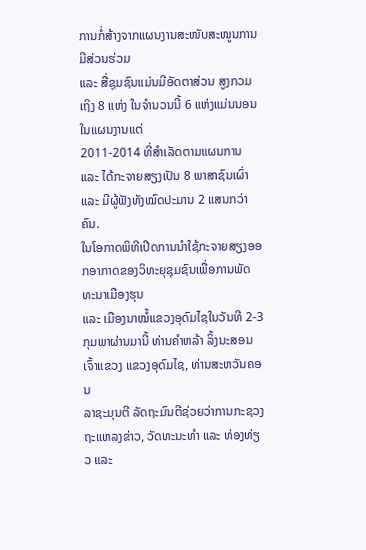ການກໍ່ສ້າງຈາກແຜນງານສະໜັບສະໜູນການມີສ່ວນຮ່ວມ
ແລະ ສື່ຊຸມຊົນແມ່ນມີອັດຕາສ່ວນ ສູງກວມເຖິງ 8 ແຫ່ງ ໃນຈຳນວນນີ້ 6 ແຫ່ງແມ່ນນອນໃນແຜນງານແຕ່
2011-2014 ທີ່ສຳເລັດຕາມແຜນການ ແລະ ໄດ້ກະຈາຍສຽງເປັນ 8 ພາສາຊົນເຜົ່າ ແລະ ມີຜູ້ຟັງທັງໝົດປະມານ 2 ແສນກວ່າຄົນ.
ໃນໂອກາດພິທີເປີດການນຳໃຊ້ກະຈາຍສຽງອອກອາກາດຂອງວິທະຍຸຊຸມຊົນເພື່ອການພັດທະນາເມືອງຮຸນ
ແລະ ເມືອງນາໝໍ້ແຂວງອຸດົມໄຊໃນວັນທີ 2-3 ກຸມພາຜ່ານມານີ້ ທ່ານຄຳຫລ້າ ລິ້ງນະສອນເຈົ້າແຂວງ ແຂວງອຸດົມໄຊ, ທ່ານສະຫວັນຄອນ
ລາຊະມຸນຕີ ລັດຖະມົນຕີຊ່ວຍວ່າການກະຊວງຖະແຫລງຂ່າວ, ວັດທະນະທຳ ແລະ ທ່ອງທ່ຽວ ແລະ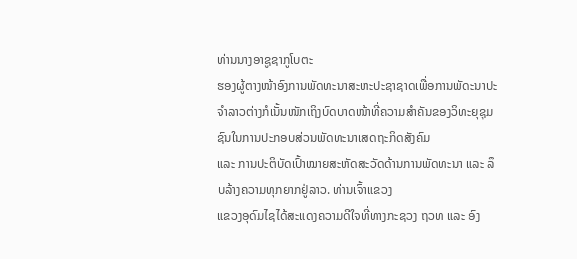ທ່ານນາງອາຊູຊາກູໂບຕະ
ຮອງຜູ້ຕາງໜ້າອົງການພັດທະນາສະຫະປະຊາຊາດເພື່ອການພັດະນາປະຈຳລາວຕ່າງກໍເນັ້ນໜັກເຖິງບົດບາດໜ້າທີ່ຄວາມສຳຄັນຂອງວິທະຍຸຊຸມຊົນໃນການປະກອບສ່ວນພັດທະນາເສດຖະກິດສັງຄົມ
ແລະ ການປະຕິບັດເປົ້າໝາຍສະຫັດສະວັດດ້ານການພັດທະນາ ແລະ ລຶບລ້າງຄວາມທຸກຍາກຢູ່ລາວ. ທ່ານເຈົ້າແຂວງ
ແຂວງອຸດົມໄຊໄດ້ສະແດງຄວາມດີໃຈທີ່ທາງກະຊວງ ຖວທ ແລະ ອົງ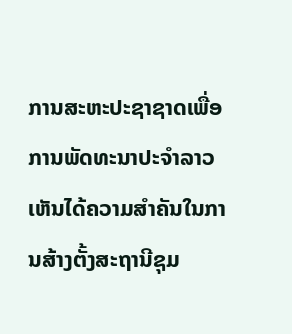ການສະຫະປະຊາຊາດເພື່ອການພັດທະນາປະຈຳລາວເຫັນໄດ້ຄວາມສຳຄັນໃນການສ້າງຕັ້ງສະຖານີຊຸມ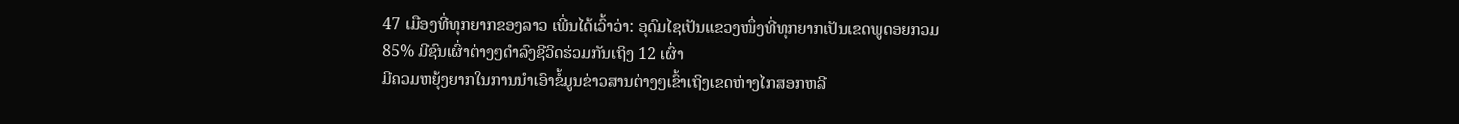47 ເມືອງທີ່ທຸກຍາກຂອງລາວ ເພີ່ນໄດ້ເວົ້າວ່າ: ອຸດົມໄຊເປັນແຂວງໜຶ່ງທີ່ທຸກຍາກເປັນເຂດພູດອຍກວມ
85% ມີຊົນເຜົ່າຕ່າງໆດຳລົງຊີວິດຮ່ວມກັນເຖິງ 12 ເຜົ່າ
ມີຄວມຫຍຸ້ງຍາກໃນການນຳເອົາຂໍ້ມູນຂ່າວສານຕ່າງໆເຂົ້າເຖິງເຂດຫ່າງໄກສອກຫລີ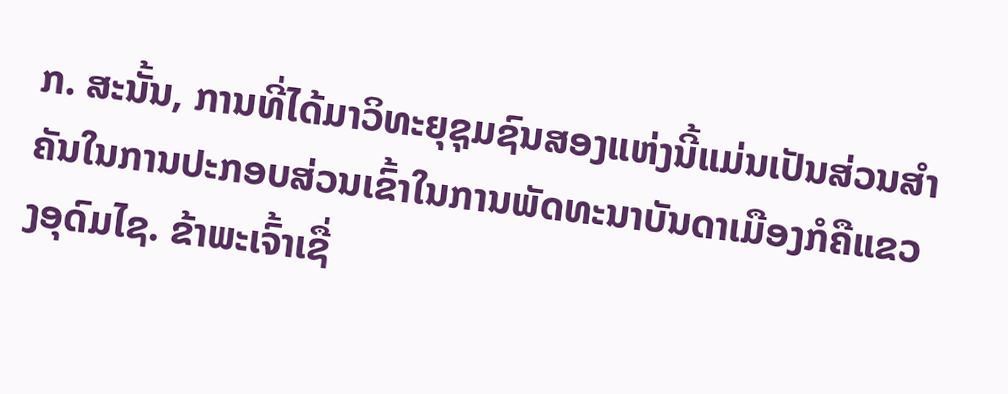ກ. ສະນັ້ນ, ການທີ່ໄດ້ມາວິທະຍຸຊຸມຊົນສອງແຫ່ງນີ້ແມ່ນເປັນສ່ວນສໍາຄັນໃນການປະກອບສ່ວນເຂົ້າໃນການພັດທະນາບັນດາເມືອງກໍຄືແຂວງອຸດົມໄຊ. ຂ້າພະເຈົ້າເຊື່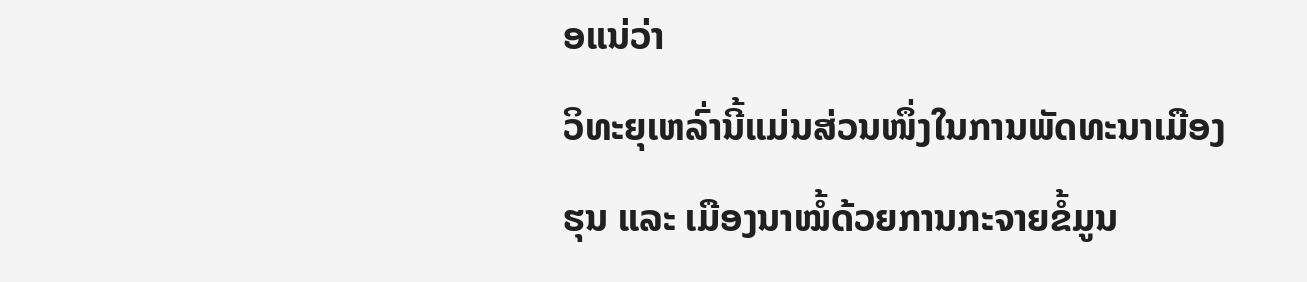ອແນ່ວ່າ
ວິທະຍຸເຫລົ່ານີ້ແມ່ນສ່ວນໜຶ່ງໃນການພັດທະນາເມືອງຮຸນ ແລະ ເມືອງນາໝໍ້ດ້ວຍການກະຈາຍຂໍ້ມູນ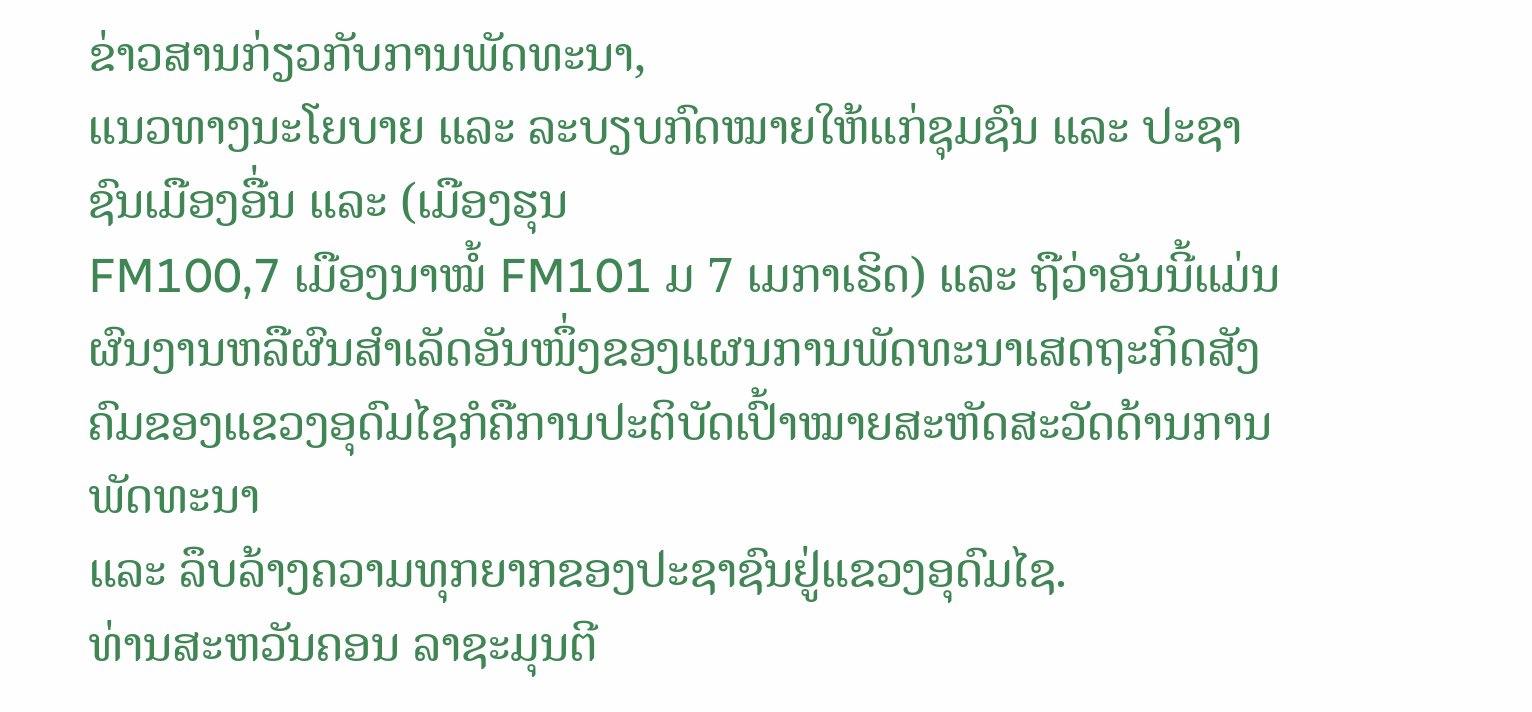ຂ່າວສານກ່ຽວກັບການພັດທະນາ,
ແນວທາງນະໂຍບາຍ ແລະ ລະບຽບກົດໝາຍໃຫ້ແກ່ຊຸມຊົນ ແລະ ປະຊາຊົນເມືອງອື່ນ ແລະ (ເມືອງຮຸນ
FM100,7 ເມືອງນາໝໍ້ FM101 ມ 7 ເມກາເຮິດ) ແລະ ຖືວ່າອັນນີ້ແມ່ນຜົນງານຫລືຜົນສຳເລັດອັນໜຶ່ງຂອງແຜນການພັດທະນາເສດຖະກິດສັງຄົມຂອງແຂວງອຸດົມໄຊກໍຄືການປະຕິບັດເປົ້າໝາຍສະຫັດສະວັດດ້ານການພັດທະນາ
ແລະ ລຶບລ້າງຄວາມທຸກຍາກຂອງປະຊາຊົນຢູ່ແຂວງອຸດົມໄຊ.
ທ່ານສະຫວັນຄອນ ລາຊະມຸນຕີ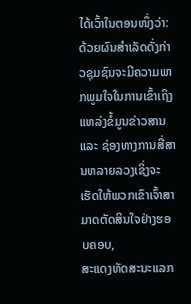ໄດ້ເວົ້າໃນຕອນໜຶ່ງວ່າ: ດ້ວຍຜົນສຳເລັດດັ່ງກ່າວຊຸມຊົນຈະມີຄວາມພາກພູມໃຈໃນການເຂົ້າເຖິງແຫລ່ງຂໍ້ມູນຂ່າວສານ
ແລະ ຊ່ອງທາງການສື່ສານຫລາຍລວງເຊິ່ງຈະເຮັດໃຫ້ພວກເຂົາເຈົ້າສາມາດຕັດສິນໃຈຢ່າງຮອບຄອບ,
ສະແດງທັດສະນະແລກ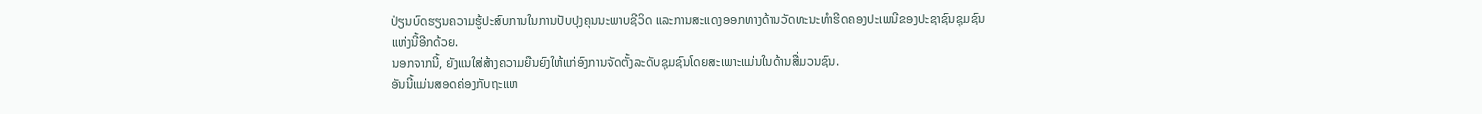ປ່ຽນບົດຮຽນຄວາມຮູ້ປະສົບການໃນການປັບປຸງຄຸນນະພາບຊີວິດ ແລະການສະແດງອອກທາງດ້ານວັດທະນະທຳຮີດຄອງປະເພນີຂອງປະຊາຊົນຊຸມຊົນແຫ່ງນີ້ອີກດ້ວຍ.
ນອກຈາກນີ້, ຍັງແນໃສ່ສ້າງຄວາມຍືນຍົງໃຫ້ແກ່ອົງການຈັດຕັ້ງລະດັບຊຸມຊົນໂດຍສະເພາະແມ່ນໃນດ້ານສື່ມວນຊົນ.
ອັນນີ້ແມ່ນສອດຄ່ອງກັບຖະແຫ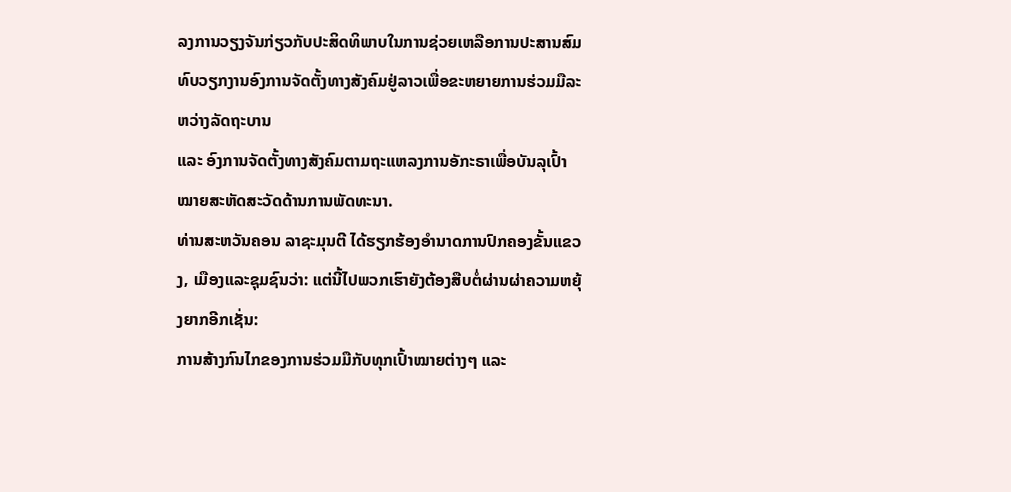ລງການວຽງຈັນກ່ຽວກັບປະສິດທິພາບໃນການຊ່ວຍເຫລືອການປະສານສົມທົບວຽກງານອົງການຈັດຕັ້ງທາງສັງຄົມຢູ່ລາວເພື່ອຂະຫຍາຍການຮ່ວມມືລະຫວ່າງລັດຖະບານ
ແລະ ອົງການຈັດຕັ້ງທາງສັງຄົມຕາມຖະແຫລງການອັກະຣາເພື່ອບັນລຸເປົ້າໝາຍສະຫັດສະວັດດ້ານການພັດທະນາ.
ທ່ານສະຫວັນຄອນ ລາຊະມຸນຕີ ໄດ້ຮຽກຮ້ອງອຳນາດການປົກຄອງຂັ້ນແຂວງ, ເມືອງແລະຊຸມຊົນວ່າ: ແຕ່ນີ້ໄປພວກເຮົາຍັງຕ້ອງສືບຕໍ່ຜ່ານຜ່າຄວາມຫຍຸ້ງຍາກອີກເຊັ່ນ:
ການສ້າງກົນໄກຂອງການຮ່ວມມືກັບທຸກເປົ້າໝາຍຕ່າງໆ ແລະ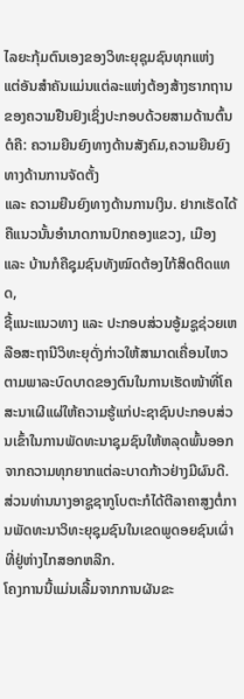ໄລຍະກຸ້ມຕົນເອງຂອງວິທະຍຸຊຸມຊົນທຸກແຫ່ງ
ແຕ່ອັນສຳຄັນແມ່ນແຕ່ລະແຫ່ງຕ້ອງສ້າງຮາກຖານຂອງຄວາມຢືນຢົງເຊິ່ງປະກອບດ້ວຍສາມດ້ານຕົ້ນຕໍຄື: ຄວາມຍືນຍົງທາງດ້ານສັງຄົມ,ຄວາມຍືນຍົງທາງດ້ານການຈັດຕັ້ງ
ແລະ ຄວາມຍືນຍົງທາງດ້ານການເງິນ. ຢາກເຮັດໄດ້ຄືແນວນັ້ນອຳນາດການປົກຄອງແຂວງ, ເມືອງ ແລະ ບ້ານກໍຄືຊຸມຊົນທັງໝົດຕ້ອງໄກ້ສິດຕິດແທດ,
ຊີ້ແນະແນວທາງ ແລະ ປະກອບສ່ວນອູ້ມຊູຊ່ວຍເຫລືອສະຖານີວິທະຍຸດັ່ງກ່າວໃຫ້ສາມາດເຄື່ອນໄຫວຕາມພາລະບົດບາດຂອງຕົນໃນການເຮັດໜ້າທີ່ໂຄສະນາເຜີແຜ່ໃຫ້ຄວາມຮູ້ແກ່ປະຊາຊົນປະກອບສ່ວນເຂົ້າໃນການພັດທະນາຊຸມຊົນໃຫ້ຫລຸດພົ້ນອອກຈາກຄວາມທຸກຍາກແຕ່ລະບາດກ້າວຢ່າງມີຜົນດີ.
ສ່ວນທ່ານນາງອາຊູຊາກູໂບຕະກໍໄດ້ຕີລາຄາສູງຕໍ່ການພັດທະນາວິທະຍຸຊຸມຊົນໃນເຂດພູດອຍຊົນເຜົ່າທີ່ຢູ່ຫ່າງໄກສອກຫລີກ.
ໂຄງການນີ້ແມ່ນເລີ້ມຈາກການຜັນຂະ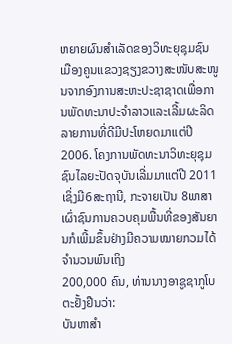ຫຍາຍຜົນສຳເລັດຂອງວິທະຍຸຊຸມຊົນເມືອງຄູນແຂວງຊຽງຂວາງສະໜັບສະໜູນຈາກອົງການສະຫະປະຊາຊາດເພື່ອການພັດທະນາປະຈຳລາວແລະເລີ້ມຜະລິດລາຍການທີ່ດີມີປະໂຫຍດມາແຕ່ປີ
2006. ໂຄງການພັດທະນາວິທະຍຸຊຸມຊົນໄລຍະປັດຈຸບັນເລີ່ມມາແຕ່ປີ 2011
ເຊິ່ງມີ6ສະຖານີ, ກະຈາຍເປັນ 8ພາສາເຜົ່າຊົນການຄວບຄຸມພື້ນທີ່ຂອງສັນຍານກໍເພີ້ມຂຶ້ນຢ່າງມີຄວາມໝາຍກວມໄດ້ຈຳນວນພົນເຖິງ
200,000 ຄົນ, ທ່ານນາງອາຊູຊາກູໂບຕະຢັ້ງຢືນວ່າ:
ບັນຫາສໍາ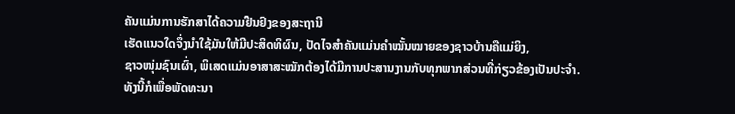ຄັນແມ່ນການຮັກສາໄດ້ຄວາມຢືນຢົງຂອງສະຖານີ
ເຮັດແນວໃດຈຶ່ງນຳໃຊ້ມັນໃຫ້ມີປະສິດທິຜົນ, ປັດໄຈສຳຄັນແມ່ນຄຳໝັ້ນໝາຍຂອງຊາວບ້ານຄືແມ່ຍິງ,
ຊາວໜຸ່ມຊົນເຜົ່າ, ພິເສດແມ່ນອາສາສະໝັກຕ້ອງໄດ້ມີການປະສານງານກັບທຸກພາກສ່ວນທີ່ກ່ຽວຂ້ອງເປັນປະຈຳ.
ທັງນີ້ກໍເພື່ອພັດທະນາ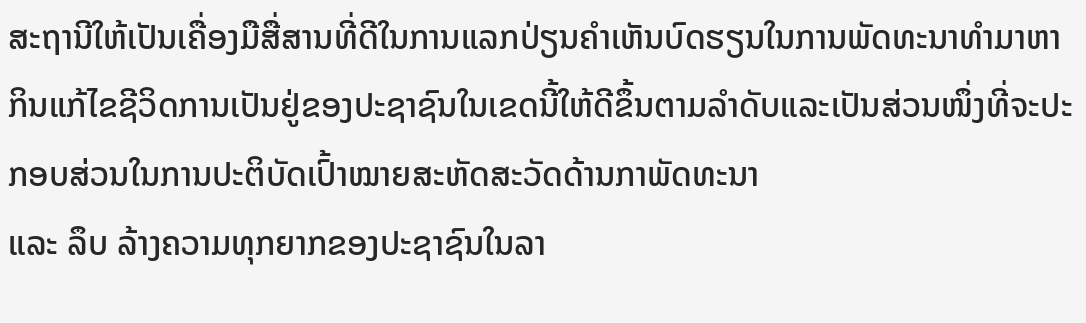ສະຖານີໃຫ້ເປັນເຄື່ອງມືສື່ສານທີ່ດີໃນການແລກປ່ຽນຄຳເຫັນບົດຮຽນໃນການພັດທະນາທຳມາຫາກິນແກ້ໄຂຊີວິດການເປັນຢູ່ຂອງປະຊາຊົນໃນເຂດນີ້ໃຫ້ດີຂຶ້ນຕາມລຳດັບແລະເປັນສ່ວນໜຶ່ງທີ່ຈະປະກອບສ່ວນໃນການປະຕິບັດເປົ້າໝາຍສະຫັດສະວັດດ້ານກາພັດທະນາ
ແລະ ລຶບ ລ້າງຄວາມທຸກຍາກຂອງປະຊາຊົນໃນລາ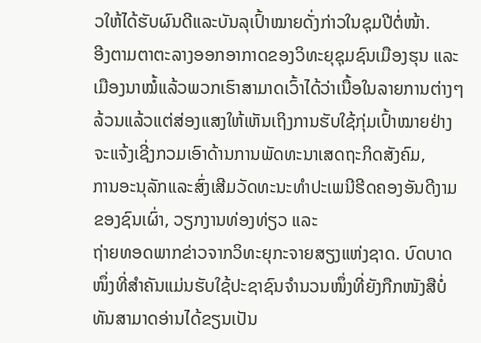ວໃຫ້ໄດ້ຮັບຜົນດີແລະບັນລຸເປົ້າໝາຍດັ່ງກ່າວໃນຊຸມປີຕໍ່ໜ້າ.
ອີງຕາມຕາຕະລາງອອກອາກາດຂອງວິທະຍຸຊຸມຊົນເມືອງຮຸນ ແລະ ເມືອງນາໝໍ້ແລ້ວພວກເຮົາສາມາດເວົ້າໄດ້ວ່າເນື້ອໃນລາຍການຕ່າງໆລ້ວນແລ້ວແຕ່ສ່ອງແສງໃຫ້ເຫັນເຖິງການຮັບໃຊ້ກຸ່ມເປົ້າໝາຍຢ່າງຈະແຈ້ງເຊີ່ງກວມເອົາດ້ານການພັດທະນາເສດຖະກິດສັງຄົມ,
ການອະນຸລັກແລະສົ່ງເສີມວັດທະນະທຳປະເພນີຮີດຄອງອັນດີງາມຂອງຊົນເຜົ່າ, ວຽກງານທ່ອງທ່ຽວ ແລະ
ຖ່າຍທອດພາກຂ່າວຈາກວິທະຍຸກະຈາຍສຽງແຫ່ງຊາດ. ບົດບາດໜຶ່ງທີ່ສຳຄັນແມ່ນຮັບໃຊ້ປະຊາຊົນຈຳນວນໜຶ່ງທີ່ຍັງກືກໜັງສືບໍ່ທັນສາມາດອ່ານໄດ້ຂຽນເປັນ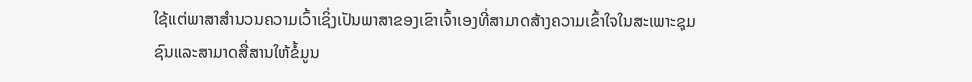ໃຊ້ແຕ່ພາສາສໍານວນຄວາມເວົ້າເຊິ່ງເປັນພາສາຂອງເຂົາເຈົ້າເອງທີ່ສາມາດສ້າງຄວາມເຂົ້າໃຈໃນສະເພາະຊຸມຊົນແລະສາມາດສື່ສານໃຫ້ຂໍ້ມູນ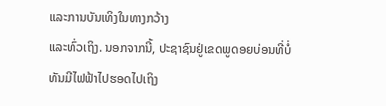ແລະການບັນເທິງໃນທາງກວ້າງ
ແລະທົ່ວເຖິງ. ນອກຈາກນີ້, ປະຊາຊົນຢູ່ເຂດພູດອຍບ່ອນທີ່ບໍ່ທັນມີໄຟຟ້າໄປຮອດໄປເຖິງ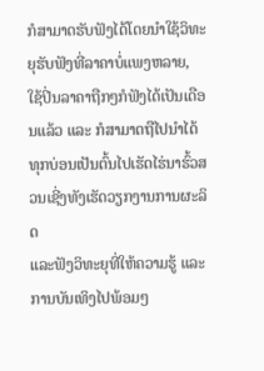ກໍສາມາດຮັບຟັງໄດ້ໂດຍນຳໃຊ້ວິທະຍຸຮັບຟັງທີ່ລາຄາບໍ່ແພງຫລາຍ,
ໃຊ້ປິ່ນລາຄາຖືກໆກໍຟັງໄດ້ເປັນເດືອນແລ້ວ ແລະ ກໍສາມາດຖືໄປນຳໄດ້ທຸກບ່ອນເປັນຕົ້ນໄປເຮັດໄຮ່ນາຮົ້ວສວນເຊີ່ງທັງເຮັດວຽກງານການຜະລິດ
ແລະຟັງວິທະຍຸທີ່ໃຫ້ຄວາມຮູ້ ແລະ ການບັນເທິງໄປພ້ອມໆ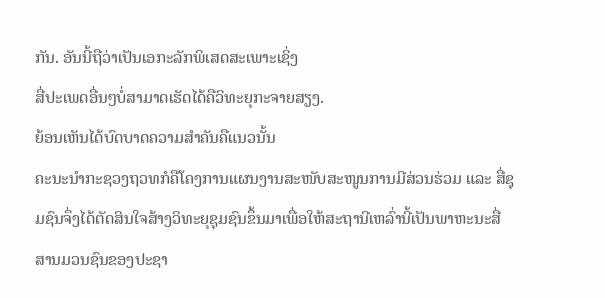ກັນ. ອັນນີ້ຖືວ່າເປັນເອກະລັກພິເສດສະເພາະເຊິ່ງ
ສື່ປະເພດອື່ນໆບໍ່ສາມາດເຮັດໄດ້ຄືວິທະຍຸກະຈາຍສຽງ.
ຍ້ອນເຫັນໄດ້ບົດບາດຄວາມສຳຄັນຄືແນວນັ້ນ
ຄະນະນຳກະຊວງຖວທກໍຄືໂຄງການແຜນງານສະໜັບສະໜູນການມີສ່ວນຮ່ວມ ແລະ ສື່ຊຸມຊົນຈຶ່ງໄດ້ຕັດສິນໃຈສ້າງວິທະຍຸຊຸມຊົນຂຶ້ນມາເພື່ອໃຫ້ສະຖານີເຫລົ່ານີ້ເປັນພາຫະນະສື່ສານມວນຊົນຂອງປະຊາ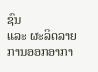ຊົນ
ແລະ ຜະລິດລາຍການອອກອາກາ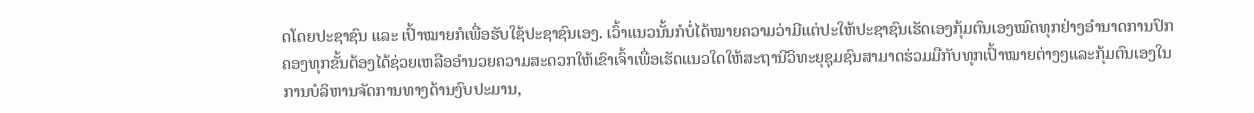ດໂດຍປະຊາຊົນ ແລະ ເປົ້າໝາຍກໍເພື່ອຮັບໃຊ້ປະຊາຊົນເອງ. ເວົ້າແນວນັ້ນກໍບໍ່ໄດ້ໝາຍຄວາມວ່າມີແຕ່ປະໃຫ້ປະຊາຊົນເຮັດເອງກຸ້ມຕົນເອງໝົດທຸກຢ່າງອຳນາດການປົກຄອງທຸກຂັ້ນຕ້ອງໄດ້ຊ່ວຍເຫລືອອຳນວຍຄວາມສະດວກໃຫ້ເຂົາເຈົ້າເພື່ອເຮັດແນວໃດໃຫ້ສະຖານີວິທະຍຸຊຸມຊົນສາມາດຮ່ວມມືກັບທຸກເປົ້າໝາຍຕ່າງໆແລະກຸ້ມຕົນເອງໃນການບໍລິຫານຈັດການທາງດ້ານງົບປະມານ,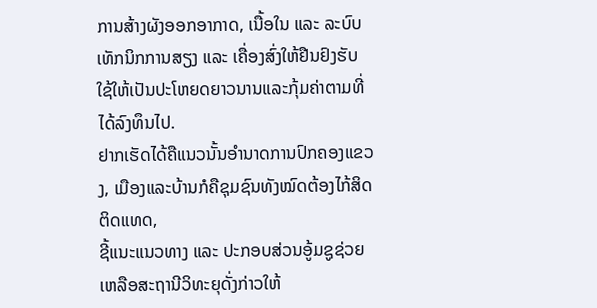ການສ້າງຜັງອອກອາກາດ, ເນື້ອໃນ ແລະ ລະບົບເທັກນິກການສຽງ ແລະ ເຄື່ອງສົ່ງໃຫ້ຢືນຢົງຮັບໃຊ້ໃຫ້ເປັນປະໂຫຍດຍາວນານແລະກຸ້ມຄ່າຕາມທີ່ໄດ້ລົງທຶນໄປ.
ຢາກເຮັດໄດ້ຄືແນວນັ້ນອຳນາດການປົກຄອງແຂວງ, ເມືອງແລະບ້ານກໍຄືຊຸມຊົນທັງໝົດຕ້ອງໄກ້ສິດຕິດແທດ,
ຊີ້ແນະແນວທາງ ແລະ ປະກອບສ່ວນອູ້ມຊູຊ່ວຍເຫລືອສະຖານີວິທະຍຸດັ່ງກ່າວໃຫ້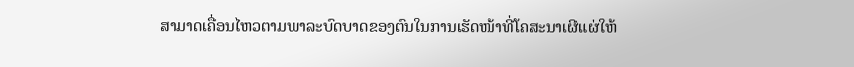ສາມາດເຄື່ອນໄຫວຕາມພາລະບົດບາດຂອງຕົນໃນການເຮັດໜ້າທີ່ໂຄສະນາເຜີແຜ່ໃຫ້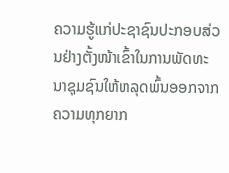ຄວາມຮູ້ແກ່ປະຊາຊົນປະກອບສ່ວນຢ່າງຕັ້ງໜ້າເຂົ້າໃນການພັດທະນາຊຸມຊົນໃຫ້ຫລຸດພົ້ນອອກຈາກຄວາມທຸກຍາກ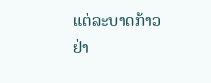ແຕ່ລະບາດກ້າວຢ່າ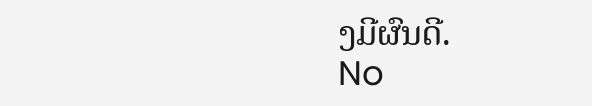ງມີຜົນດີ.
No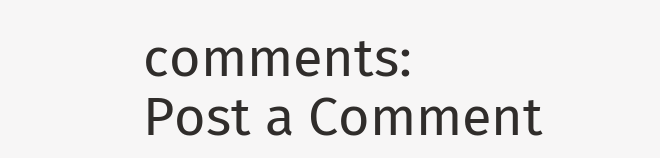comments:
Post a Comment